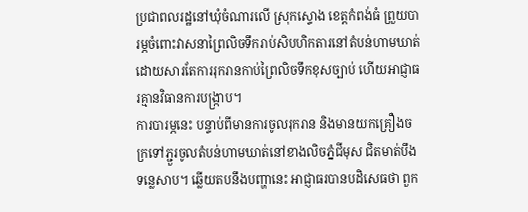ប្រជាពលរដ្ឋនៅឃុំចំណារលើ ស្រុកស្ទោង ខេត្តកំពង់ធំ ព្រួយបារម្ភចំពោះវាសនាព្រៃលិចទឹករាប់សិបហិកតារនៅតំបន់ហាមឃាត់ ដោយសារតែការរុករានកាប់ព្រៃលិចទឹកខុសច្បាប់ ហើយអាជ្ញាធរគ្មានវិធានការបង្ក្រាប។
ការបារម្ភនេះ បន្ទាប់ពីមានការចូលរុករាន និងមានយកគ្រឿងចក្រទៅភ្ជួរចូលតំបន់ហាមឃាត់នៅខាងលិចភ្នំជីមុស ជិតមាត់បឹងទន្លេសាប។ ឆ្លើយតបនឹងបញ្ហានេះ អាជ្ញាធរបានបដិសេធថា ពួក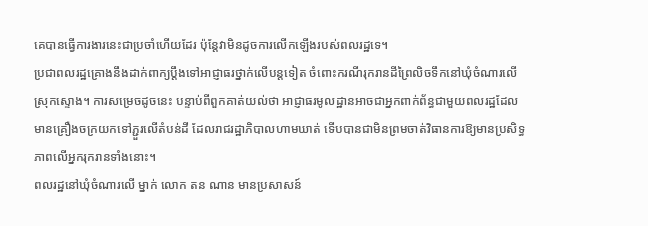គេបានធ្វើការងារនេះជាប្រចាំហើយដែរ ប៉ុន្តែវាមិនដូចការលើកឡើងរបស់ពលរដ្ឋទេ។
ប្រជាពលរដ្ឋគ្រោងនឹងដាក់ពាក្យប្ដឹងទៅអាជ្ញាធរថ្នាក់លើបន្តទៀត ចំពោះករណីរុករានដីព្រៃលិចទឹកនៅឃុំចំណារលើ ស្រុកស្ទោង។ ការសម្រេចដូចនេះ បន្ទាប់ពីពួកគាត់យល់ថា អាជ្ញាធរមូលដ្ឋានអាចជាអ្នកពាក់ព័ន្ធជាមួយពលរដ្ឋដែលមានគ្រឿងចក្រយកទៅភ្ជួរលើតំបន់ដី ដែលរាជរដ្ឋាភិបាលហាមឃាត់ ទើបបានជាមិនព្រមចាត់វិធានការឱ្យមានប្រសិទ្ធភាពលើអ្នករុករានទាំងនោះ។
ពលរដ្ឋនៅឃុំចំណារលើ ម្នាក់ លោក តន ណាន មានប្រសាសន៍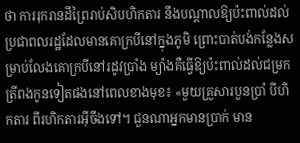ថា ការរុករានដីព្រៃរាប់សិបហិកតារ នឹងបណ្ដាលឱ្យប៉ះពាល់ដល់ប្រជាពលរដ្ឋដែលមានគោក្របីនៅក្នុងភូមិ ព្រោះបាត់បង់កន្លែងសម្រាប់លែងគោក្របីនៅរដូវប្រាំង ម្យ៉ាងគឺធ្វើឱ្យប៉ះពាល់ដល់ជម្រកត្រីពងកូនទៀតផងនៅពេលខាងមុខ៖ «មួយគ្រួសារបួនប្រាំ បីហិកតារ ពីរហិកតារអ៊ីចឹងទៅ។ ជួនណាអ្នកមានប្រាក់ មាន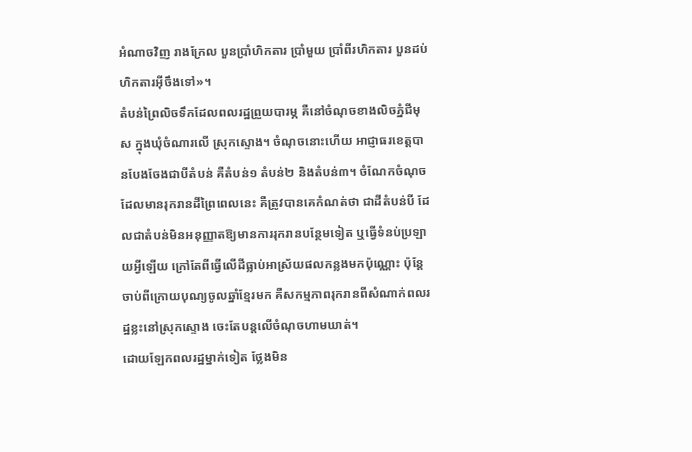អំណាចវិញ រាងក្រែល បួនប្រាំហិកតារ ប្រាំមួយ ប្រាំពីរហិកតារ បួនដប់ហិកតារអ៊ីចឹងទៅ»។
តំបន់ព្រៃលិចទឹកដែលពលរដ្ឋព្រួយបារម្ភ គឺនៅចំណុចខាងលិចភ្នំជីមុស ក្នុងឃុំចំណារលើ ស្រុកស្ទោង។ ចំណុចនោះហើយ អាជ្ញាធរខេត្តបានបែងចែងជាបីតំបន់ គឺតំបន់១ តំបន់២ និងតំបន់៣។ ចំណែកចំណុចដែលមានរុករានដីព្រៃពេលនេះ គឺត្រូវបានគេកំណត់ថា ជាដីតំបន់បី ដែលជាតំបន់មិនអនុញ្ញាតឱ្យមានការរុករានបន្ថែមទៀត ឬធ្វើទំនប់ប្រឡាយអ្វីឡើយ ក្រៅតែពីធ្វើលើដីធ្លាប់អាស្រ័យផលកន្លងមកប៉ុណ្ណោះ ប៉ុន្តែចាប់ពីក្រោយបុណ្យចូលឆ្នាំខ្មែរមក គឺសកម្មភាពរុករានពីសំណាក់ពលរដ្ឋខ្លះនៅស្រុកស្ទោង ចេះតែបន្តលើចំណុចហាមឃាត់។
ដោយឡែកពលរដ្ឋម្នាក់ទៀត ថ្លែងមិន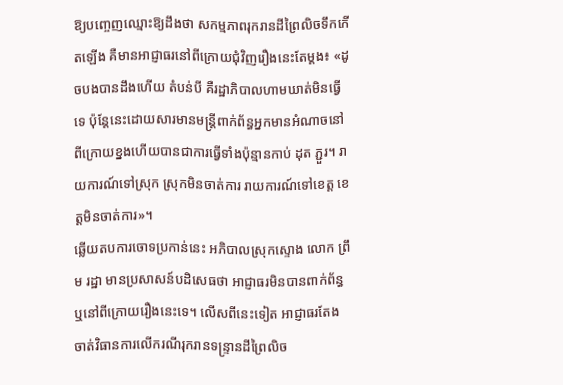ឱ្យបញ្ចេញឈ្មោះឱ្យដឹងថា សកម្មភាពរុករានដីព្រៃលិចទឹកកើតឡើង គឺមានអាជ្ញាធរនៅពីក្រោយជុំវិញរឿងនេះតែម្ដង៖ «ដូចបងបានដឹងហើយ តំបន់បី គឺរដ្ឋាភិបាលហាមឃាត់មិនធ្វើទេ ប៉ុន្តែនេះដោយសារមានមន្ត្រីពាក់ព័ន្ធអ្នកមានអំណាចនៅពីក្រោយខ្នងហើយបានជាការធ្វើទាំងប៉ុន្មានកាប់ ដុត ភ្ជួរ។ រាយការណ៍ទៅស្រុក ស្រុកមិនចាត់ការ រាយការណ៍ទៅខេត្ត ខេត្តមិនចាត់ការ»។
ឆ្លើយតបការចោទប្រកាន់នេះ អភិបាលស្រុកស្ទោង លោក ព្រឹម រដ្ឋា មានប្រសាសន៍បដិសេធថា អាជ្ញាធរមិនបានពាក់ព័ន្ធ ឬនៅពីក្រោយរឿងនេះទេ។ លើសពីនេះទៀត អាជ្ញាធរតែងចាត់វិធានការលើករណីរុករានទន្ទ្រានដីព្រៃលិច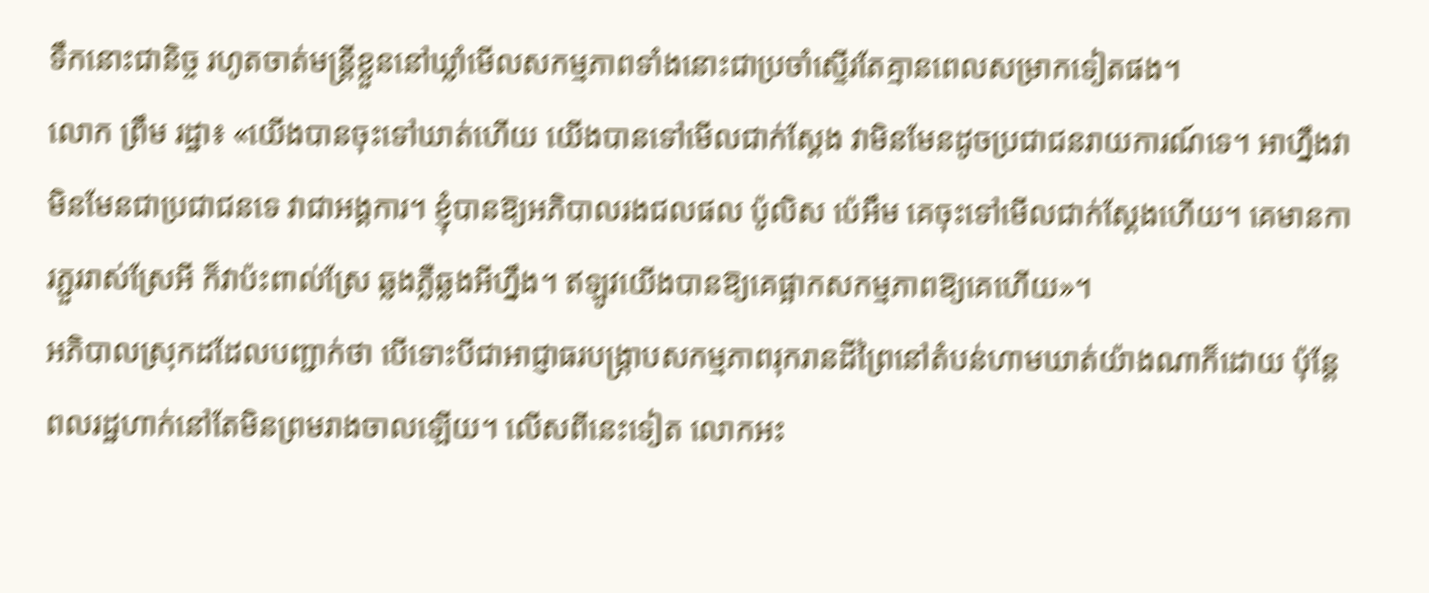ទឹកនោះជានិច្ច រហូតចាត់មន្ត្រីខ្លួននៅឃ្លាំមើលសកម្មភាពទាំងនោះជាប្រចាំស្ទើរតែគ្មានពេលសម្រាកទៀតផង។
លោក ព្រឹម រដ្ឋា៖ «យើងបានចុះទៅឃាត់ហើយ យើងបានទៅមើលជាក់ស្ដែង វាមិនមែនដូចប្រជាជនរាយការណ៍ទេ។ អាហ្នឹងវាមិនមែនជាប្រជាជនទេ វាជាអង្គការ។ ខ្ញុំបានឱ្យអភិបាលរងជលផល ប៉ូលិស ប៉េអឹម គេចុះទៅមើលជាក់ស្ដែងហើយ។ គេមានការភ្ជួររាស់ស្រែអី ក៏វាប៉ះពាល់ស្រែ ឆ្លងភ្លឺឆ្លងអីហ្នឹង។ ឥឡូវយើងបានឱ្យគេផ្អាកសកម្មភាពឱ្យគេហើយ»។
អភិបាលស្រុកដដែលបញ្ជាក់ថា បើទោះបីជាអាជ្ញាធរបង្ក្រាបសកម្មភាពរុករានដីព្រៃនៅតំបន់ហាមឃាត់យ៉ាងណាក៏ដោយ ប៉ុន្តែពលរដ្ឋហាក់នៅតែមិនព្រមរាងចាលឡើយ។ លើសពីនេះទៀត លោកអះ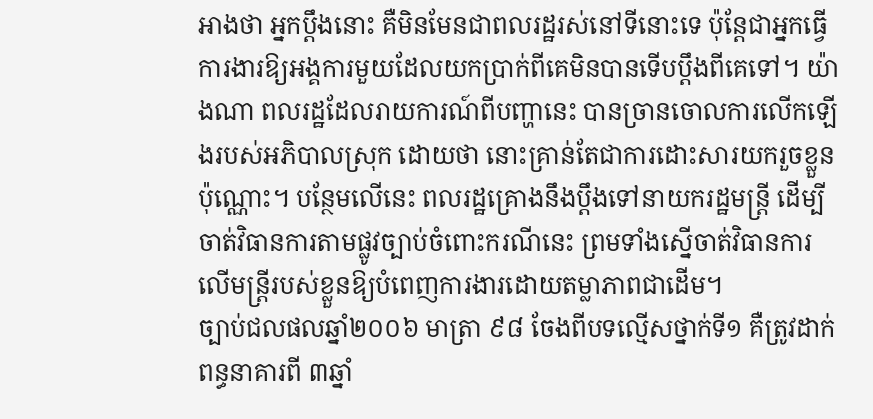អាងថា អ្នកប្ដឹងនោះ គឺមិនមែនជាពលរដ្ឋរស់នៅទីនោះទេ ប៉ុន្តែជាអ្នកធ្វើការងារឱ្យអង្គការមួយដែលយកប្រាក់ពីគេមិនបានទើបប្ដឹងពីគេទៅ។ យ៉ាងណា ពលរដ្ឋដែលរាយការណ៍ពីបញ្ហានេះ បានច្រានចោលការលើកឡើងរបស់អភិបាលស្រុក ដោយថា នោះគ្រាន់តែជាការដោះសារយករួចខ្លួនប៉ុណ្ណោះ។ បន្ថែមលើនេះ ពលរដ្ឋគ្រោងនឹងប្ដឹងទៅនាយករដ្ឋមន្ត្រី ដើម្បីចាត់វិធានការតាមផ្លូវច្បាប់ចំពោះករណីនេះ ព្រមទាំងស្នើចាត់វិធានការលើមន្ត្រីរបស់ខ្លួនឱ្យបំពេញការងារដោយតម្លាភាពជាដើម។
ច្បាប់ជលផលឆ្នាំ២០០៦ មាត្រា ៩៨ ចែងពីបទល្មើសថ្នាក់ទី១ គឺត្រូវដាក់ពន្ធនាគារពី ៣ឆ្នាំ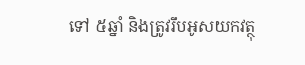ទៅ ៥ឆ្នាំ និងត្រូវរឹបអូសយកវត្ថុ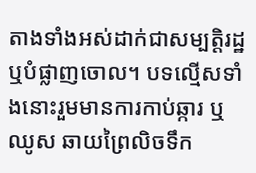តាងទាំងអស់ដាក់ជាសម្បត្តិរដ្ឋ ឬបំផ្លាញចោល។ បទល្មើសទាំងនោះរួមមានការកាប់ឆ្ការ ឬឈូស ឆាយព្រៃលិចទឹក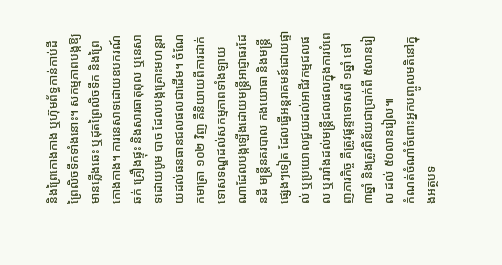និងព្រៃកោងកាង ឬហ៊ុមព័ទ្ធកាន់កាប់ដីព្រៃលិចទឹកទាំងនោះ។ សកម្មភាពបង្កឱ្យមានភ្លើងឆេះ ឬដុតព្រៃលិចទឹក និងព្រៃកោងកាង។ ការនេសាទដោយឧបករណ៍ឆក់ គ្រឿងផ្ទុះ និងសារធាតុពុល ឬនេសាទដោយបូម បាច ដែលបង្កគ្រោះមហន្តរាយដល់ធនធានជលផលជាដើម។ ចំណែកមាត្រា ១០២ វិញ គឺនិយាយពីការដាក់ទោសទណ្ឌដល់សកម្មភាពទាំងឡាយណាដែលបង្កឡើងដោយមន្ត្រីអាជ្ញាធរដែនដី មន្ត្រីនគរបាល កងយោធា និងមន្ត្រីផ្សេងៗទៀត ដែលធ្វើអន្តរាគមន៍ដោយផ្ទាល់ ឬប្រយោលជួយដល់អាជីវកម្មជលផល ឬរារាំងដល់មន្ត្រីជលផលក្នុងការបំពេញភារកិច្ច គឺត្រូវផ្ដន្ទាទោសពី ១ឆ្នាំ ទៅ ៣ឆ្នាំ និងត្រូវពិន័យជាប្រាក់ពី ៥លានរៀល ដល់ ៥០លានរៀល៕
កំណត់ចំណាំចំពោះអ្នកបញ្ចូលមតិនៅក្នុងអត្ថបទ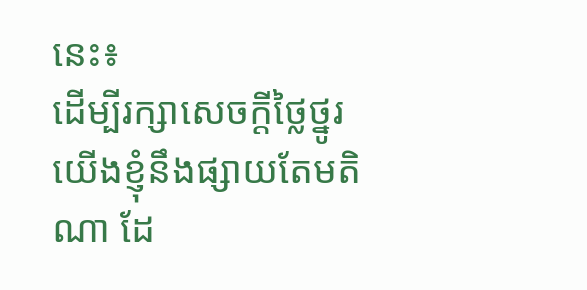នេះ៖
ដើម្បីរក្សាសេចក្ដីថ្លៃថ្នូរ យើងខ្ញុំនឹងផ្សាយតែមតិណា ដែ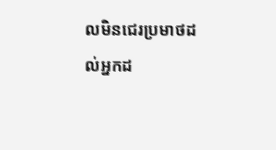លមិនជេរប្រមាថដល់អ្នកដ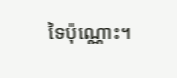ទៃប៉ុណ្ណោះ។